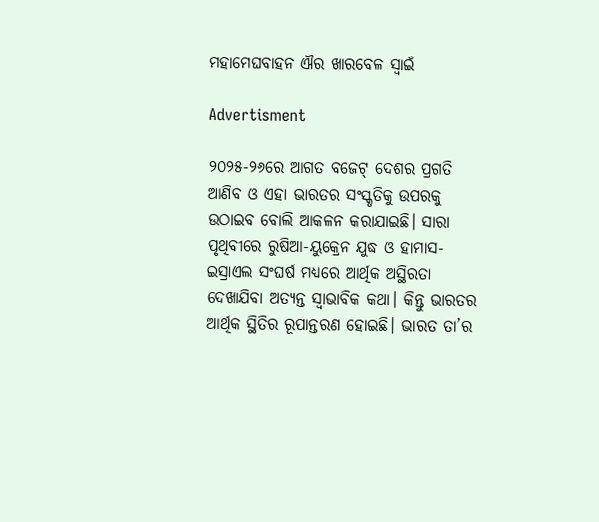ମହାମେଘବାହନ ଐର ଖାରବେଳ ସ୍ୱାଇଁ

Advertisment

୨୦୨୫-୨୬ରେ ଆଗତ ବଜେଟ୍‌ ଦେଶର ପ୍ରଗତି ଆଣିବ ଓ ଏହା ଭାରତର ସଂସ୍କୃତିକୁ ଉପରକୁ ଉଠାଇବ ବୋଲି ଆକଳନ କରାଯାଇଛି। ସାରା ପୃଥିବୀରେ ରୁଷିଆ-ୟୁକ୍ରେନ ଯୁଦ୍ଧ ଓ ହାମାସ-ଇସ୍ରାଏଲ ସଂଘର୍ଷ ମଧ୍ୟରେ ଆର୍ଥିକ ଅସ୍ଥିରତା ଦେଖାଯିବା ଅତ୍ୟନ୍ତ ସ୍ୱାଭାବିକ କଥା। କିନ୍ତୁ ଭାରତର ଆର୍ଥିକ ସ୍ଥିତିର ରୂପାନ୍ତରଣ ହୋଇଛି। ଭାରତ ତା’ର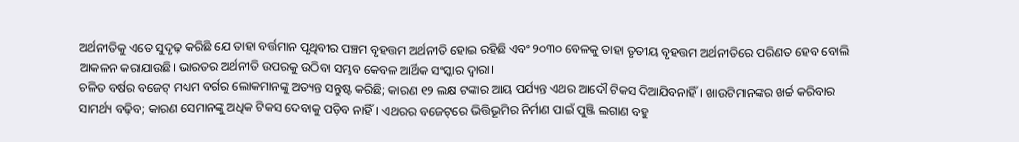ଅର୍ଥନୀତିକୁ ଏତେ ସୁଦୃଢ଼ କରିଛି ଯେ ତାହା ବର୍ତ୍ତମାନ ପୃଥିବୀର ପଞ୍ଚମ ବୃହତ୍ତମ ଅର୍ଥନୀତି ହୋଇ ରହିଛି ଏବଂ ୨୦୩୦ ବେଳକୁ ତାହା ତୃତୀୟ ବୃହତ୍ତମ ଅର୍ଥନୀତିରେ ପରିଣତ ହେବ ବୋଲି ଆକଳନ କରାଯାଉଛି। ଭାରତର ଅର୍ଥନୀତି ଉପରକୁ ଉଠିବା ସମ୍ଭବ କେବଳ ଆର୍ଥିକ ସଂସ୍କାର ଦ୍ୱାରା।
ଚଳିତ ବର୍ଷର ବଜେଟ୍‌ ମଧ୍ୟମ ବର୍ଗର ଲୋକମାନଙ୍କୁ ଅତ୍ୟନ୍ତ ସନ୍ତୁଷ୍ଟ କରିଛି; କାରଣ ୧୨ ଲକ୍ଷ ଟଙ୍କାର ଆୟ ପର୍ଯ୍ୟନ୍ତ ଏଥର ଆଦୌ ଟିକସ ଦିଆଯିବନାହିଁ। ଖାଉଟିମାନଙ୍କର ଖର୍ଚ୍ଚ କରିବାର ସାମର୍ଥ୍ୟ ବଢ଼ିବ; କାରଣ ସେମାନଙ୍କୁ ଅଧିକ ଟିକସ ଦେବାକୁ ପଡ଼ିବ ନାହିଁ। ଏଥରର ବଜେଟ୍‌ରେ ଭିତ୍ତିଭୂମିର ନିର୍ମାଣ ପାଇଁ ପୁଞ୍ଜି ଲଗାଣ ବହୁ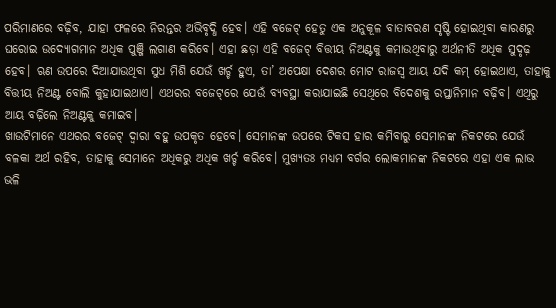ପରିମାଣରେ ବଢ଼ିବ, ଯାହା ଫଳରେ ନିରନ୍ତର ଅଭିବୃଦ୍ଧି ହେବ। ଏହି ବଜେଟ୍‌ ହେତୁ ଏକ ଅନୁକୂଳ ବାତାବରଣ ସୃଷ୍ଟି ହୋଇଥିବା କାରଣରୁ ଘରୋଇ ଉଦ୍ୟୋଗମାନ ଅଧିକ ପୁଞ୍ଜି ଲଗାଣ କରିବେ। ଏହା ଛଡ଼ା ଏହି ବଜେଟ୍‌ ବିତ୍ତୀୟ ନିଅଣ୍ଟକୁ କମାଉଥିବାରୁ ଅର୍ଥନୀତି ଅଧିକ ସୁଦୃଢ଼ ହେବ। ଋଣ ଉପରେ ଦିଆଯାଉଥିବା ସୁଧ ମିଶି ଯେଉଁ ଖର୍ଚ୍ଚ ହୁଏ, ତା’ ଅପେକ୍ଷା ଦେଶର ମୋଟ ରାଜସ୍ୱ ଆୟ ଯଦି କମ୍ ହୋଇଥାଏ, ତାହାକୁ ବିତ୍ତୀୟ ନିଅଣ୍ଟ ବୋଲି କୁହାଯାଇଥାଏ। ଏଥରର ବଜେଟ୍‌ରେ ଯେଉଁ ବ୍ୟବସ୍ଥା କରାଯାଇଛି ସେଥିରେ ବିଦେଶକୁ ରପ୍ତାନିମାନ ବଢ଼ିବ। ଏଥିରୁ ଆୟ ବଢ଼ିଲେ ନିଅଣ୍ଟକୁ କମାଇବ।
ଖାଉଟିମାନେ ଏଥରର ବଜେଟ୍‌ ଦ୍ୱାରା ବହୁ ଉପକୃତ ହେବେ। ସେମାନଙ୍କ ଉପରେ ଟିକସ ହାର କମିବାରୁ ସେମାନଙ୍କ ନିକଟରେ ଯେଉଁ ବଳକା ଅର୍ଥ ରହିବ, ତାହାକୁ ସେମାନେ ଅଧିକରୁ ଅଧିକ ଖର୍ଚ୍ଚ କରିବେ। ମୁଖ୍ୟତଃ ମଧ୍ୟମ ବର୍ଗର ଲୋକମାନଙ୍କ ନିକଟରେ ଏହା ଏକ ଲାଭ ଭଳି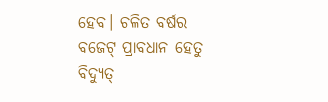ହେବ। ଚଳିତ ବର୍ଷର ବଜେଟ୍‌ ପ୍ରାବଧାନ ହେତୁ ବିଦ୍ୟୁତ୍‌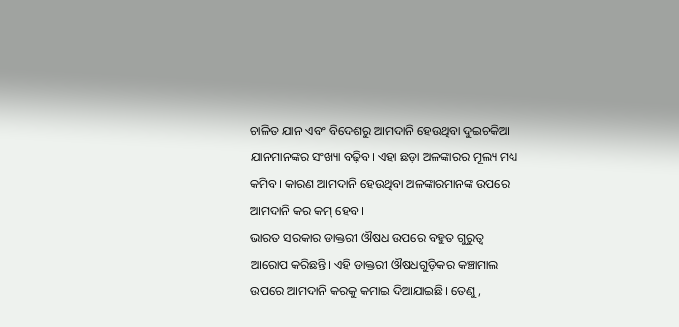ଚାଳିତ ଯାନ ଏବଂ ବିଦେଶରୁ ଆମଦାନି ହେଉଥିବା ଦୁଇଚକିଆ ଯାନମାନଙ୍କର ସଂଖ୍ୟା ବଢ଼ିବ। ଏହା ଛଡ଼ା ଅଳଙ୍କାରର ମୂଲ୍ୟ ମଧ୍ୟ କମିବ। କାରଣ ଆମଦାନି ହେଉଥିବା ଅଳଙ୍କାରମାନଙ୍କ ଉପରେ ଆମଦାନି କର କମ୍ ହେବ।
ଭାରତ ସରକାର ଡାକ୍ତରୀ ଔଷଧ ଉପରେ ବହୁତ ଗୁରୁତ୍ୱ ଆରୋପ କରିଛନ୍ତି। ଏହି ଡାକ୍ତରୀ ଔଷଧଗୁଡ଼ିକର କଞ୍ଚାମାଲ ଉପରେ ଆମଦାନି କରକୁ କମାଇ ଦିଆଯାଇଛି। ତେଣୁ,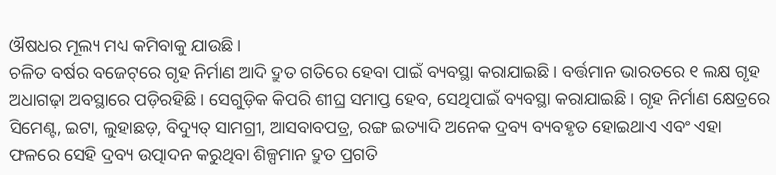ଔଷଧର ମୂଲ୍ୟ ମଧ୍ୟ କମିବାକୁ ଯାଉଛି।
ଚଳିତ ବର୍ଷର ବଜେଟ୍‌ରେ ଗୃହ ନିର୍ମାଣ ଆଦି ଦ୍ରୁତ ଗତିରେ ହେବା ପାଇଁ ବ୍ୟବସ୍ଥା କରାଯାଇଛି। ବର୍ତ୍ତମାନ ଭାରତରେ ୧ ଲକ୍ଷ ଗୃହ ଅଧାଗଢ଼ା ଅବସ୍ଥାରେ ପଡ଼ିରହିଛି। ସେଗୁଡ଼ିକ କିପରି ଶୀଘ୍ର ସମାପ୍ତ ହେବ, ସେଥିପାଇଁ ବ୍ୟବସ୍ଥା କରାଯାଇଛି। ଗୃହ ନିର୍ମାଣ କ୍ଷେତ୍ରରେ ସିମେଣ୍ଟ, ଇଟା, ଲୁହାଛଡ଼, ବିଦ୍ୟୁତ୍‌ ସାମଗ୍ରୀ, ଆସବାବପତ୍ର, ରଙ୍ଗ ଇତ୍ୟାଦି ଅନେକ ଦ୍ରବ୍ୟ ବ୍ୟବହୃତ ହୋଇଥାଏ ଏବଂ ଏହା ଫଳରେ ସେହି ଦ୍ରବ୍ୟ ଉତ୍ପାଦନ କରୁଥିବା ଶିଳ୍ପମାନ ଦ୍ରୁତ ପ୍ରଗତି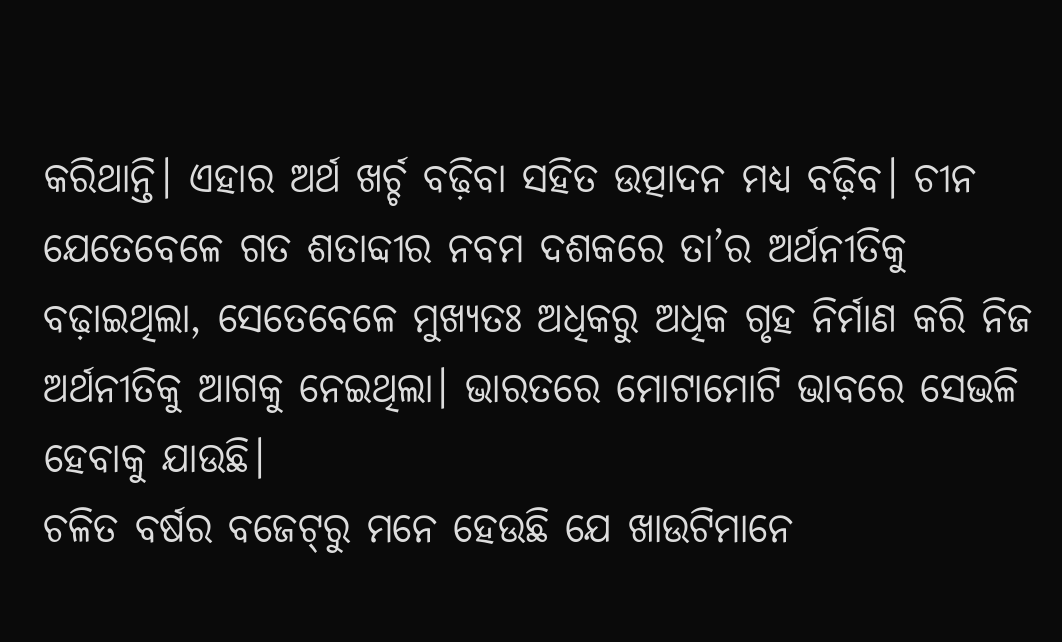କରିଥାନ୍ତି। ଏହାର ଅର୍ଥ ଖର୍ଚ୍ଚ ବଢ଼ିବା ସହିତ ଉତ୍ପାଦନ ମଧ୍ୟ ବଢ଼ିବ। ଚୀନ ଯେତେବେଳେ ଗତ ଶତାବ୍ଦୀର ନବମ ଦଶକରେ ତା’ର ଅର୍ଥନୀତିକୁ ବଢ଼ାଇଥିଲା, ସେତେବେଳେ ମୁଖ୍ୟତଃ ଅଧିକରୁ ଅଧିକ ଗୃହ ନିର୍ମାଣ କରି ନିଜ ଅର୍ଥନୀତିକୁ ଆଗକୁ ନେଇଥିଲା। ଭାରତରେ ମୋଟାମୋଟି ଭାବରେ ସେଭଳି ହେବାକୁ ଯାଉଛି।
ଚଳିତ ବର୍ଷର ବଜେଟ୍‌ରୁ ମନେ ହେଉଛି ଯେ ଖାଉଟିମାନେ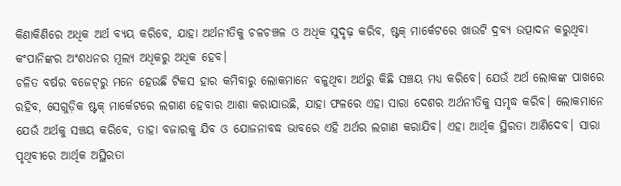କିଣାକିଣିରେ ଅଧିକ ଅର୍ଥ ବ୍ୟୟ କରିବେ, ଯାହା ଅର୍ଥନୀତିକୁ ଚଳଚଞ୍ଚଳ ଓ ଅଧିକ ସୁଦୃଢ଼ କରିବ, ଷ୍ଟକ୍‌ ମାର୍କେଟରେ ଖାଉଟି ଦ୍ରବ୍ୟ ଉତ୍ପାଦନ କରୁଥିବା କଂପାନିଙ୍କର ଅଂଶଧନର ମୂଲ୍ୟ ଅଧିକରୁ ଅଧିକ ହେବ।
ଚଳିତ ବର୍ଷର ବଜେଟ୍‌ରୁ ମନେ ହେଉଛି ଟିକସ ହାର କମିବାରୁ ଲୋକମାନେ ବଳୁଥିବା ଅର୍ଥରୁ କିଛି ସଞ୍ଚୟ ମଧ୍ୟ କରିବେ। ଯେଉଁ ଅର୍ଥ ଲୋକଙ୍କ ପାଖରେ ରହିବ, ସେଗୁଡ଼ିକ ଷ୍ଟକ୍ ମାର୍କେଟରେ ଲଗାଣ ହେବାର ଆଶା କରାଯାଉଛି, ଯାହା ଫଳରେ ଏହା ସାରା ଦେଶର ଅର୍ଥନୀତିକୁ ସମୃଦ୍ଧ କରିବ। ଲୋକମାନେ ଯେଉଁ ଅର୍ଥକୁ ସଞ୍ଚୟ କରିବେ, ତାହା ବଜାରକୁ ଯିବ ଓ ଯୋଜନାବଦ୍ଧ ଭାବରେ ଏହି ଅର୍ଥର ଲଗାଣ କରାଯିବ। ଏହା ଆର୍ଥିକ ସ୍ଥିରତା ଆଣିଦେବ। ସାରା ପୃଥିବୀରେ ଆର୍ଥିକ ଅସ୍ଥିରତା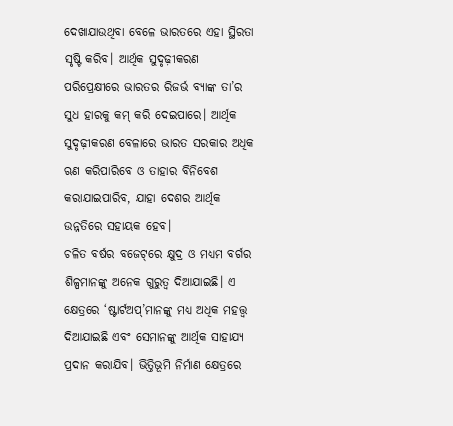ଦେଖାଯାଉଥିବା ବେଳେ ଭାରତରେ ଏହା ସ୍ଥିରତା ସୃଷ୍ଟି କରିବ। ଆର୍ଥିକ ସୁଦୃଢ଼ୀକରଣ ପରିପ୍ରେକ୍ଷୀରେ ଭାରତର ରିଜର୍ଭ ବ୍ୟାଙ୍କ ତା’ର ସୁଧ ହାରକୁ କମ୍ କରି ଦେଇପାରେ। ଆର୍ଥିକ ସୁଦୃଢ଼ୀକରଣ ବେଳାରେ ଭାରତ ସରକାର ଅଧିକ ଋଣ କରିପାରିବେ ଓ ତାହାର ବିନିବେଶ କରାଯାଇପାରିବ, ଯାହା ଦେଶର ଆର୍ଥିକ ଉନ୍ନତିରେ ସହାୟକ ହେବ।
ଚଳିତ ବର୍ଷର ବଜେଟ୍‌ରେ କ୍ଷୁଦ୍ର ଓ ମଧ୍ୟମ ବର୍ଗର ଶିଳ୍ପମାନଙ୍କୁ ଅନେକ ଗୁରୁତ୍ୱ ଦିଆଯାଇଛି। ଏ କ୍ଷେତ୍ରରେ ‘ଷ୍ଟାର୍ଟଅପ୍‌’ମାନଙ୍କୁ ମଧ୍ୟ ଅଧିକ ମହତ୍ତ୍ବ ଦିଆଯାଇଛି ଏବଂ ସେମାନଙ୍କୁ ଆର୍ଥିକ ସାହାଯ୍ୟ ପ୍ରଦାନ କରାଯିବ। ଭିତ୍ତିଭୂମି ନିର୍ମାଣ କ୍ଷେତ୍ରରେ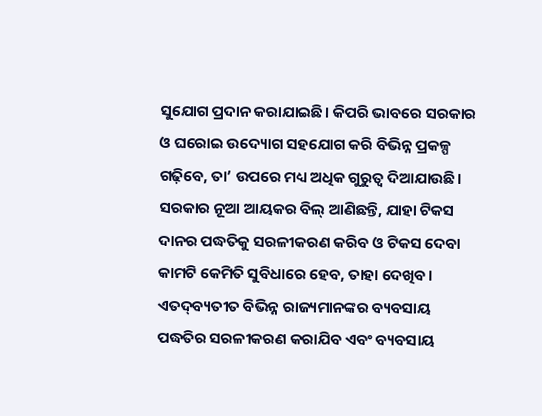ସୁଯୋଗ ପ୍ରଦାନ କରାଯାଇଛି। କିପରି ଭାବରେ ସରକାର ଓ ଘରୋଇ ଉଦ୍ୟୋଗ ସହଯୋଗ କରି ବିଭିନ୍ନ ପ୍ରକଳ୍ପ ଗଢ଼ିବେ, ତା’ ଉପରେ ମଧ୍ୟ ଅଧିକ ଗୁରୁତ୍ୱ ଦିଆଯାଉଛି।
ସରକାର ନୂଆ ଆୟକର ବିଲ୍ ଆଣିଛନ୍ତି, ଯାହା ଟିକସ ଦାନର ପଦ୍ଧତିକୁ ସରଳୀକରଣ କରିବ ଓ ଟିକସ ଦେବା କାମଟି କେମିତି ସୁବିଧାରେ ହେବ, ତାହା ଦେଖିବ। ଏତଦ୍‌ବ୍ୟତୀତ ବିଭିନ୍ନ ରାଜ୍ୟମାନଙ୍କର ବ୍ୟବସାୟ ପଦ୍ଧତିର ସରଳୀକରଣ କରାଯିବ ଏବଂ ବ୍ୟବସାୟ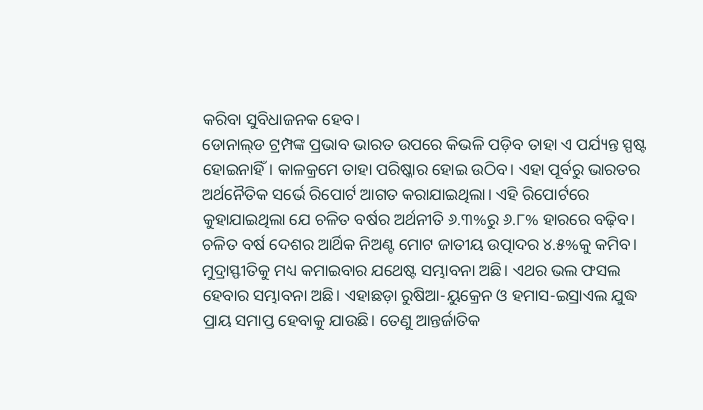କରିବା ସୁବିଧାଜନକ ହେବ।
ଡୋନାଲ୍‌ଡ ଟ୍ରମ୍ପଙ୍କ ପ୍ରଭାବ ଭାରତ ଉପରେ କିଭଳି ପଡ଼ିବ ତାହା ଏ ପର୍ଯ୍ୟନ୍ତ ସ୍ପଷ୍ଟ ହୋଇନାହିଁ। କାଳକ୍ରମେ ତାହା ପରିଷ୍କାର ହୋଇ ଉଠିବ। ଏହା ପୂର୍ବରୁ ଭାରତର ଅର୍ଥନୈତିକ ସର୍ଭେ ରିପୋର୍ଟ ଆଗତ କରାଯାଇଥିଲା। ଏହି ରିପୋର୍ଟରେ କୁହାଯାଇଥିଲା ଯେ ଚଳିତ ବର୍ଷର ଅର୍ଥନୀତି ୬.୩%ରୁ ୬.୮% ହାରରେ ବଢ଼ିବ। ଚଳିତ ବର୍ଷ ଦେଶର ଆର୍ଥିକ ନିଅଣ୍ଟ ମୋଟ ଜାତୀୟ ଉତ୍ପାଦର ୪.୫%କୁ କମିବ। ମୁଦ୍ରାସ୍ଫୀତିକୁ ମଧ୍ୟ କମାଇବାର ଯଥେଷ୍ଟ ସମ୍ଭାବନା ଅଛି। ଏଥର ଭଲ ଫସଲ ହେବାର ସମ୍ଭାବନା ଅଛି। ଏହାଛଡ଼ା ରୁଷିଆ-ୟୁକ୍ରେନ ଓ ହମାସ-ଇସ୍ରାଏଲ ଯୁଦ୍ଧ ପ୍ରାୟ ସମାପ୍ତ ହେବାକୁ ଯାଉଛି। ତେଣୁ ଆନ୍ତର୍ଜାତିକ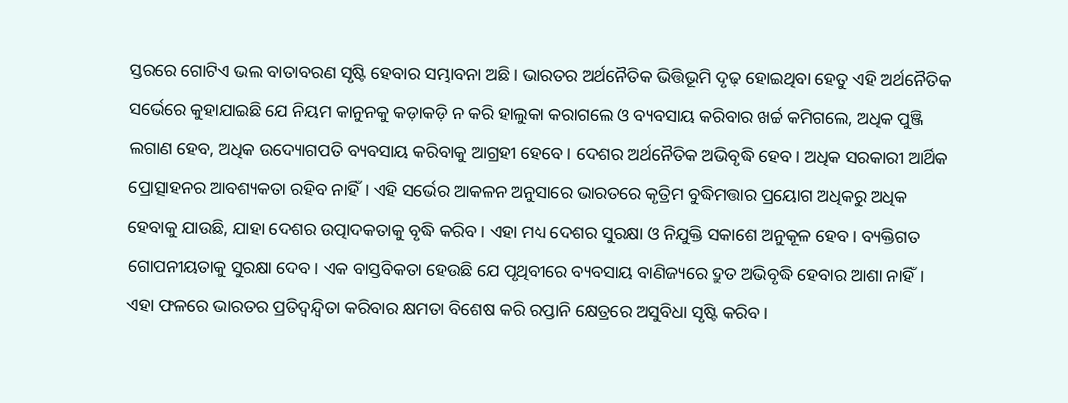ସ୍ତରରେ ଗୋଟିଏ ଭଲ ବାତାବରଣ ସୃଷ୍ଟି ହେବାର ସମ୍ଭାବନା ଅଛି। ଭାରତର ଅର୍ଥନୈତିକ ଭିତ୍ତିଭୂମି ଦୃଢ଼ ହୋଇଥିବା ହେତୁ ଏହି ଅର୍ଥନୈତିକ ସର୍ଭେରେ କୁହାଯାଇଛି ଯେ ନିୟମ କାନୁନକୁ କଡ଼ାକଡ଼ି ନ କରି ହାଲୁକା କରାଗଲେ ଓ ବ୍ୟବସାୟ କରିବାର ଖର୍ଚ୍ଚ କମିଗଲେ, ଅଧିକ ପୁଞ୍ଜି ଲଗାଣ ହେବ, ଅଧିକ ଉଦ୍ୟୋଗପତି ବ୍ୟବସାୟ କରିବାକୁ ଆଗ୍ରହୀ ହେବେ। ଦେଶର ଅର୍ଥନୈତିକ ଅଭିବୃଦ୍ଧି ହେବ। ଅଧିକ ସରକାରୀ ଆର୍ଥିକ ପ୍ରୋତ୍ସାହନର ଆବଶ୍ୟକତା ରହିବ ନାହିଁ। ଏହି ସର୍ଭେର ଆକଳନ ଅନୁସାରେ ଭାରତରେ କୃତ୍ରିମ ବୁଦ୍ଧିମତ୍ତାର ପ୍ରୟୋଗ ଅଧିକରୁ ଅଧିକ ହେବାକୁ ଯାଉଛି, ଯାହା ଦେଶର ଉତ୍ପାଦକତାକୁ ବୃଦ୍ଧି କରିବ। ଏହା ମଧ୍ୟ ଦେଶର ସୁରକ୍ଷା ଓ ନିଯୁକ୍ତି ସକାଶେ ଅନୁକୂଳ ହେବ। ବ୍ୟକ୍ତିଗତ ଗୋପନୀୟତାକୁ ସୁରକ୍ଷା ଦେବ। ଏକ ବାସ୍ତବିକତା ହେଉଛି ଯେ ପୃଥିବୀରେ ବ୍ୟବସାୟ ବାଣିଜ୍ୟରେ ଦ୍ରୁତ ଅଭିବୃଦ୍ଧି ହେବାର ଆଶା ନାହିଁ। ଏହା ଫଳରେ ଭାରତର ପ୍ରତିଦ୍ୱନ୍ଦ୍ୱିତା କରିବାର କ୍ଷମତା ବିଶେଷ କରି ରପ୍ତାନି କ୍ଷେତ୍ରରେ ଅସୁବିଧା ସୃଷ୍ଟି କରିବ।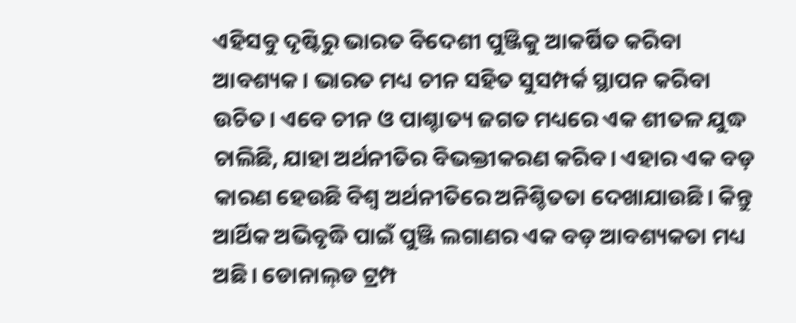ଏହିସବୁ ଦୃଷ୍ଟିରୁ ଭାରତ ବିଦେଶୀ ପୁଞ୍ଜିକୁ ଆକର୍ଷିତ କରିବା ଆବଶ୍ୟକ। ଭାରତ ମଧ୍ୟ ଚୀନ ସହିତ ସୁସମ୍ପର୍କ ସ୍ଥାପନ କରିବା ଉଚିତ। ଏବେ ଚୀନ ଓ ପାଶ୍ଚାତ୍ୟ ଜଗତ ମଧ୍ୟରେ ଏକ ଶୀତଳ ଯୁଦ୍ଧ ଚାଲିଛି, ଯାହା ଅର୍ଥନୀତିର ବିଭକ୍ତୀକରଣ କରିବ। ଏହାର ଏକ ବଡ଼ କାରଣ ହେଉଛି ବିଶ୍ୱ ଅର୍ଥନୀତିରେ ଅନିଶ୍ଚିତତା ଦେଖାଯାଉଛି। କିନ୍ତୁ ଆର୍ଥିକ ଅଭିବୃଦ୍ଧି ପାଇଁ ପୁଞ୍ଜି ଲଗାଣର ଏକ ବଡ଼ ଆବଶ୍ୟକତା ମଧ୍ୟ ଅଛି। ଡୋନାଲ୍‌ଡ ଟ୍ରମ୍ପ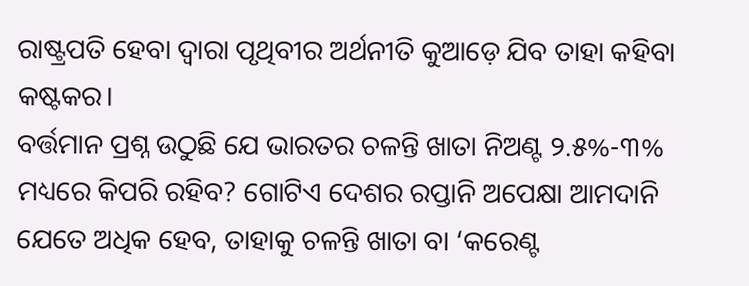ରାଷ୍ଟ୍ରପତି ହେବା ଦ୍ୱାରା ପୃଥିବୀର ଅର୍ଥନୀତି କୁଆଡ଼େ ଯିବ ତାହା କହିବା କଷ୍ଟକର।
ବର୍ତ୍ତମାନ ପ୍ରଶ୍ନ ଉଠୁଛି ଯେ ଭାରତର ଚଳନ୍ତି ଖାତା ନିଅଣ୍ଟ ୨.୫%-୩% ମଧ୍ୟରେ କିପରି ରହିବ? ଗୋଟିଏ ଦେଶର ରପ୍ତାନି ଅପେକ୍ଷା ଆମଦାନି ଯେତେ ଅଧିକ ହେବ, ତାହାକୁ ଚଳନ୍ତି ଖାତା ବା ‘କରେଣ୍ଟ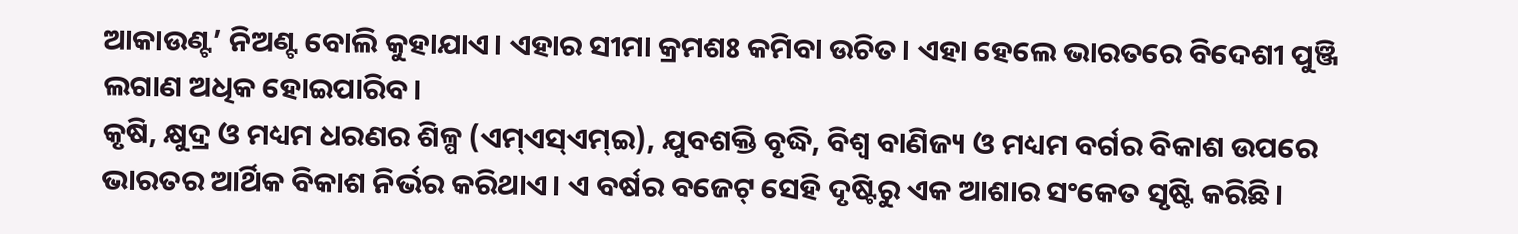ଆକାଉଣ୍ଟ’ ନିଅଣ୍ଟ ବୋଲି କୁହାଯାଏ। ଏହାର ସୀମା କ୍ରମଶଃ କମିବା ଉଚିତ। ଏହା ହେଲେ ଭାରତରେ ବିଦେଶୀ ପୁଞ୍ଜି ଲଗାଣ ଅଧିକ ହୋଇପାରିବ।
କୃଷି, କ୍ଷୁଦ୍ର ଓ ମଧ୍ୟମ ଧରଣର ଶିଳ୍ପ (ଏମ୍‌ଏସ୍‌ଏମ୍‌ଇ), ଯୁବଶକ୍ତି ବୃଦ୍ଧି, ବିଶ୍ୱ ବାଣିଜ୍ୟ ଓ ମଧ୍ୟମ ବର୍ଗର ବିକାଶ ଉପରେ ଭାରତର ଆର୍ଥିକ ବିକାଶ ନିର୍ଭର କରିଥାଏ। ଏ ବର୍ଷର ବଜେଟ୍‌ ସେହି ଦୃଷ୍ଟିରୁ ଏକ ଆଶାର ସଂକେତ ସୃଷ୍ଟି କରିଛି।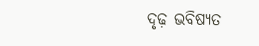ଦୃଢ଼ ଭବିଷ୍ୟତ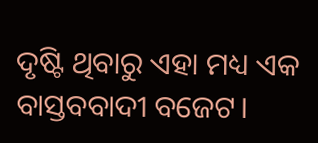ଦୃଷ୍ଟି ଥିବାରୁ ଏହା ମଧ୍ୟ ଏକ ବାସ୍ତବବାଦୀ ବଜେଟ।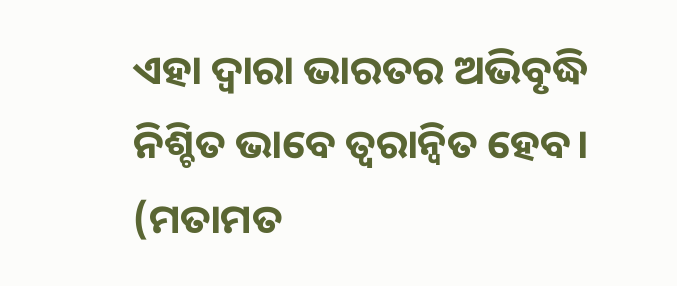ଏହା ଦ୍ବାରା ଭାରତର ଅଭିବୃଦ୍ଧି ନିଶ୍ଚିତ ଭାବେ ତ୍ବରାନ୍ବିତ ହେବ।
(ମତାମତ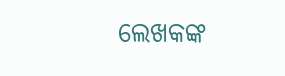ଲେଖକଙ୍କ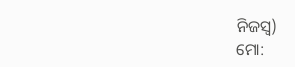ନିଜସ୍ବ)
ମୋ: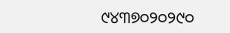୯୪୩୭୦୨୦୨୯୦